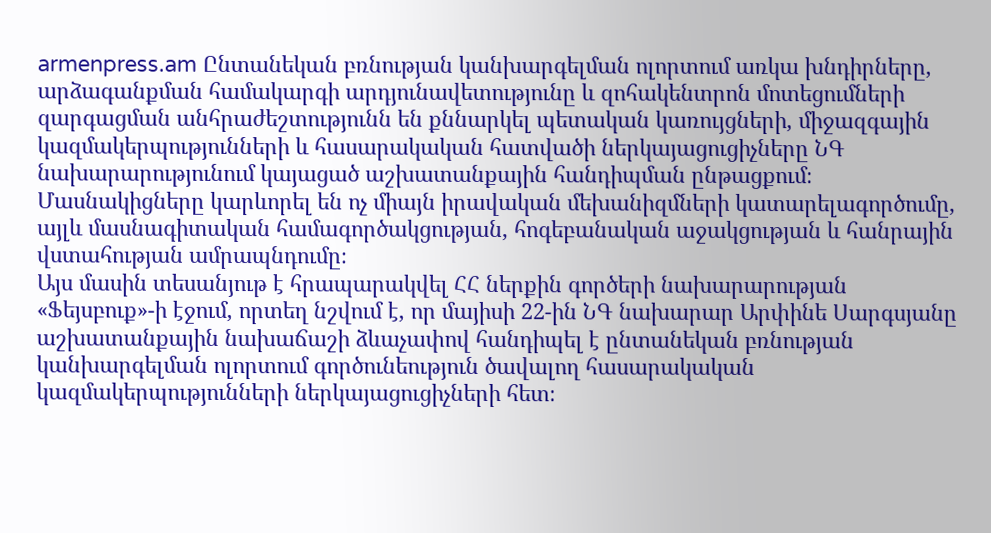armenpress.am Ընտանեկան բռնության կանխարգելման ոլորտում առկա խնդիրները, արձագանքման համակարգի արդյունավետությունը և զոհակենտրոն մոտեցումների զարգացման անհրաժեշտությունն են քննարկել պետական կառույցների, միջազգային կազմակերպությունների և հասարակական հատվածի ներկայացուցիչները ՆԳ նախարարությունում կայացած աշխատանքային հանդիպման ընթացքում։
Մասնակիցները կարևորել են ոչ միայն իրավական մեխանիզմների կատարելագործումը, այլև մասնագիտական համագործակցության, հոգեբանական աջակցության և հանրային վստահության ամրապնդումը։
Այս մասին տեսանյութ է հրապարակվել ՀՀ ներքին գործերի նախարարության «Ֆեյսբուք»-ի էջում, որտեղ նշվում է, որ մայիսի 22-ին ՆԳ նախարար Արփինե Սարգսյանը աշխատանքային նախաճաշի ձևաչափով հանդիպել է ընտանեկան բռնության կանխարգելման ոլորտում գործունեություն ծավալող հասարակական կազմակերպությունների ներկայացուցիչների հետ։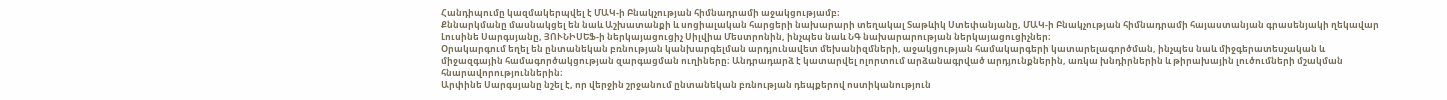Հանդիպումը կազմակերպվել է ՄԱԿ-ի Բնակչության հիմնադրամի աջակցությամբ։
Քննարկմանը մասնակցել են նաև Աշխատանքի և սոցիալական հարցերի նախարարի տեղակալ Տաթևիկ Ստեփանյանը, ՄԱԿ-ի Բնակչության հիմնադրամի հայաստանյան գրասենյակի ղեկավար Լուսինե Սարգսյանը, ՅՈՒՆԻՍԵՖ-ի ներկայացուցիչ Սիլվիա Մեստրոնին, ինչպես նաև ՆԳ նախարարության ներկայացուցիչներ։
Օրակարգում եղել են ընտանեկան բռնության կանխարգելման արդյունավետ մեխանիզմների, աջակցության համակարգերի կատարելագործման, ինչպես նաև միջգերատեսչական և միջազգային համագործակցության զարգացման ուղիները։ Անդրադարձ է կատարվել ոլորտում արձանագրված արդյունքներին, առկա խնդիրներին և թիրախային լուծումների մշակման հնարավորություններին։
Արփինե Սարգսյանը նշել է, որ վերջին շրջանում ընտանեկան բռնության դեպքերով ոստիկանություն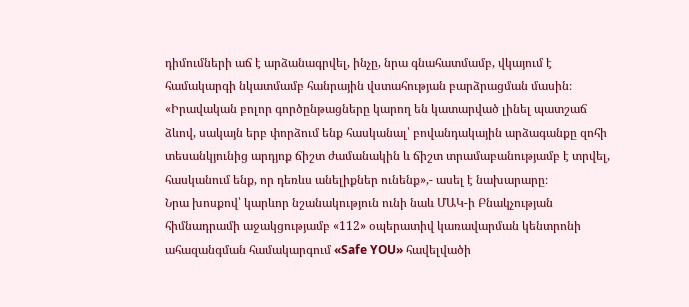դիմումների աճ է արձանագրվել, ինչը, նրա գնահատմամբ, վկայում է համակարգի նկատմամբ հանրային վստահության բարձրացման մասին։
«Իրավական բոլոր գործընթացները կարող են կատարված լինել պատշաճ ձևով, սակայն երբ փորձում ենք հասկանալ՝ բովանդակային արձագանքը զոհի տեսանկյունից արդյոք ճիշտ ժամանակին և ճիշտ տրամաբանությամբ է տրվել, հասկանում ենք, որ դեռևս անելիքներ ունենք»,- ասել է նախարարը։
Նրա խոսքով՝ կարևոր նշանակություն ունի նաև ՄԱԿ-ի Բնակչության հիմնադրամի աջակցությամբ «112» օպերատիվ կառավարման կենտրոնի ահազանգման համակարգում «Safe YOU» հավելվածի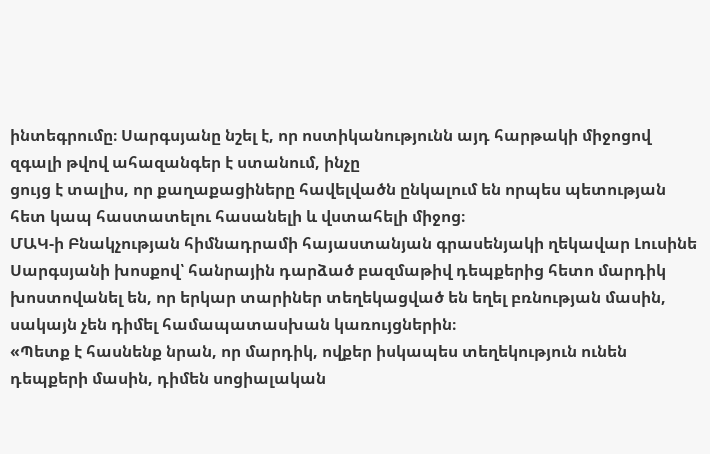ինտեգրումը։ Սարգսյանը նշել է, որ ոստիկանությունն այդ հարթակի միջոցով զգալի թվով ահազանգեր է ստանում, ինչը
ցույց է տալիս, որ քաղաքացիները հավելվածն ընկալում են որպես պետության հետ կապ հաստատելու հասանելի և վստահելի միջոց։
ՄԱԿ-ի Բնակչության հիմնադրամի հայաստանյան գրասենյակի ղեկավար Լուսինե Սարգսյանի խոսքով՝ հանրային դարձած բազմաթիվ դեպքերից հետո մարդիկ խոստովանել են, որ երկար տարիներ տեղեկացված են եղել բռնության մասին, սակայն չեն դիմել համապատասխան կառույցներին։
«Պետք է հասնենք նրան, որ մարդիկ, ովքեր իսկապես տեղեկություն ունեն դեպքերի մասին, դիմեն սոցիալական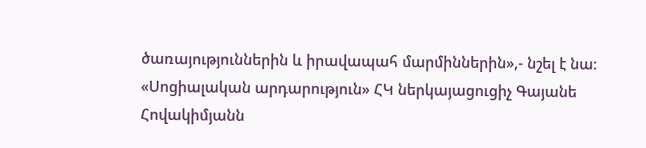ծառայություններին և իրավապահ մարմիններին»,- նշել է նա։
«Սոցիալական արդարություն» ՀԿ ներկայացուցիչ Գայանե Հովակիմյանն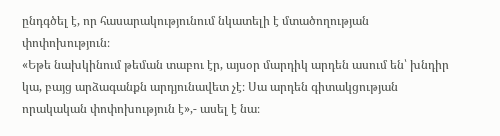ընդգծել է, որ հասարակությունում նկատելի է մտածողության փոփոխություն։
«Եթե նախկինում թեման տաբու էր, այսօր մարդիկ արդեն ասում են՝ խնդիր կա, բայց արձագանքն արդյունավետ չէ։ Սա արդեն գիտակցության որակական փոփոխություն է»,- ասել է նա։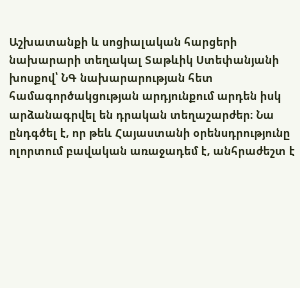Աշխատանքի և սոցիալական հարցերի նախարարի տեղակալ Տաթևիկ Ստեփանյանի խոսքով՝ ՆԳ նախարարության հետ համագործակցության արդյունքում արդեն իսկ արձանագրվել են դրական տեղաշարժեր։ Նա ընդգծել է, որ թեև Հայաստանի օրենսդրությունը ոլորտում բավական առաջադեմ է, անհրաժեշտ է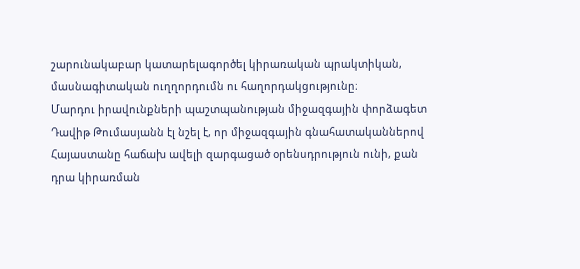շարունակաբար կատարելագործել կիրառական պրակտիկան, մասնագիտական ուղղորդումն ու հաղորդակցությունը։
Մարդու իրավունքների պաշտպանության միջազգային փորձագետ Դավիթ Թումասյանն էլ նշել է, որ միջազգային գնահատականներով Հայաստանը հաճախ ավելի զարգացած օրենսդրություն ունի, քան դրա կիրառման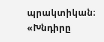պրակտիկան։
«Խնդիրը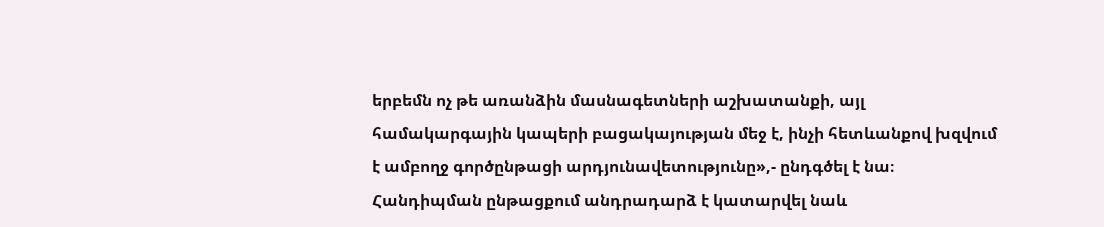երբեմն ոչ թե առանձին մասնագետների աշխատանքի, այլ համակարգային կապերի բացակայության մեջ է, ինչի հետևանքով խզվում է ամբողջ գործընթացի արդյունավետությունը»,- ընդգծել է նա։
Հանդիպման ընթացքում անդրադարձ է կատարվել նաև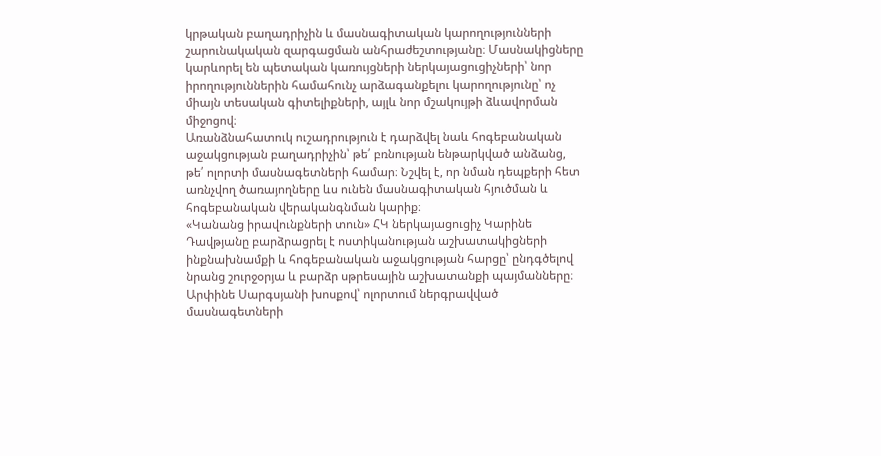կրթական բաղադրիչին և մասնագիտական կարողությունների շարունակական զարգացման անհրաժեշտությանը։ Մասնակիցները կարևորել են պետական կառույցների ներկայացուցիչների՝ նոր իրողություններին համահունչ արձագանքելու կարողությունը՝ ոչ միայն տեսական գիտելիքների, այլև նոր մշակույթի ձևավորման միջոցով։
Առանձնահատուկ ուշադրություն է դարձվել նաև հոգեբանական աջակցության բաղադրիչին՝ թե՛ բռնության ենթարկված անձանց, թե՛ ոլորտի մասնագետների համար։ Նշվել է, որ նման դեպքերի հետ առնչվող ծառայողները ևս ունեն մասնագիտական հյուծման և հոգեբանական վերականգնման կարիք։
«Կանանց իրավունքների տուն» ՀԿ ներկայացուցիչ Կարինե Դավթյանը բարձրացրել է ոստիկանության աշխատակիցների ինքնախնամքի և հոգեբանական աջակցության հարցը՝ ընդգծելով նրանց շուրջօրյա և բարձր սթրեսային աշխատանքի պայմանները։
Արփինե Սարգսյանի խոսքով՝ ոլորտում ներգրավված մասնագետների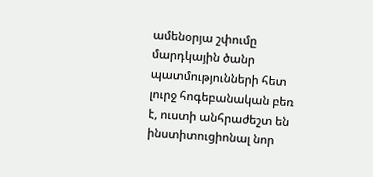ամենօրյա շփումը մարդկային ծանր պատմությունների հետ լուրջ հոգեբանական բեռ է, ուստի անհրաժեշտ են ինստիտուցիոնալ նոր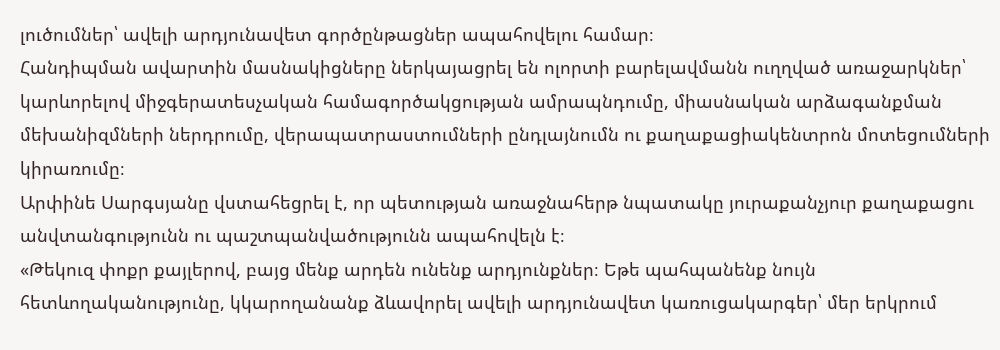լուծումներ՝ ավելի արդյունավետ գործընթացներ ապահովելու համար։
Հանդիպման ավարտին մասնակիցները ներկայացրել են ոլորտի բարելավմանն ուղղված առաջարկներ՝ կարևորելով միջգերատեսչական համագործակցության ամրապնդումը, միասնական արձագանքման մեխանիզմների ներդրումը, վերապատրաստումների ընդլայնումն ու քաղաքացիակենտրոն մոտեցումների կիրառումը։
Արփինե Սարգսյանը վստահեցրել է, որ պետության առաջնահերթ նպատակը յուրաքանչյուր քաղաքացու անվտանգությունն ու պաշտպանվածությունն ապահովելն է։
«Թեկուզ փոքր քայլերով, բայց մենք արդեն ունենք արդյունքներ։ Եթե պահպանենք նույն հետևողականությունը, կկարողանանք ձևավորել ավելի արդյունավետ կառուցակարգեր՝ մեր երկրում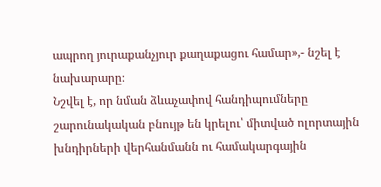ապրող յուրաքանչյուր քաղաքացու համար»,- նշել է նախարարը։
Նշվել է, որ նման ձևաչափով հանդիպումները շարունակական բնույթ են կրելու՝ միտված ոլորտային խնդիրների վերհանմանն ու համակարգային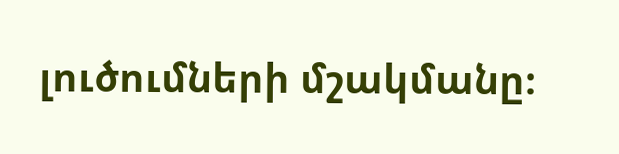լուծումների մշակմանը։